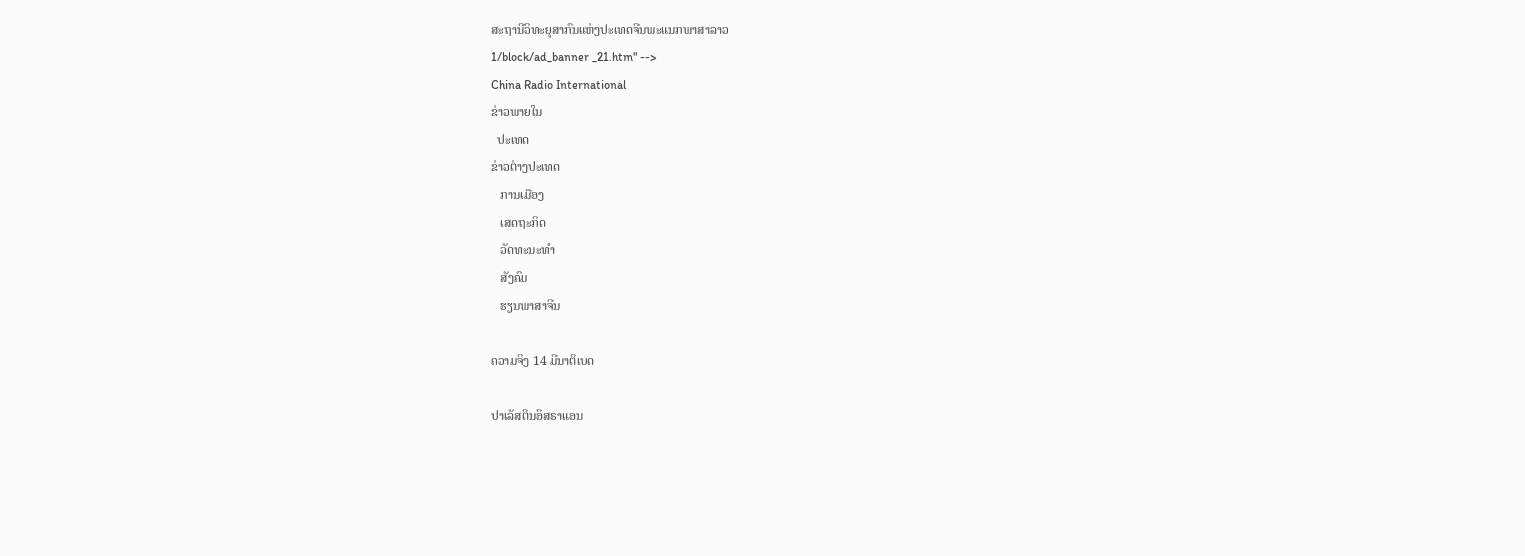ສະຖານີວິທະຍຸສາກົນແຫ່ງປະເທດຈີນພະແນກພາສາລາວ
1/block/ad_banner _21.htm" -->
China Radio International
ຂ່າວພາຍໃນ
  ປະເທດ
ຂ່າວຕ່າງປະເທດ
   ການເມືອງ
   ເສດຖະກິດ
   ວັດທະນະທຳ
   ສັງຄົມ
   ຮຽນພາສາຈີນ

ຄວາມຈິງ 14 ມີນາຕິເບດ

ປາເລັສຕິນອິສຣາແອນ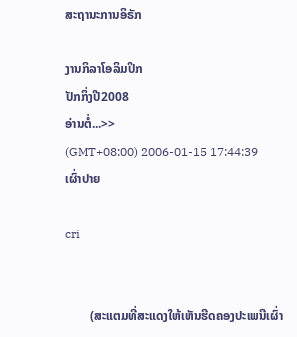ສະຖານະການອິຣັກ

ງານກິລາໂອລິມປິກ
ປັກກິ່ງປີ2008
ອ່ານຕໍ່...>>
(GMT+08:00) 2006-01-15 17:44:39
ເຜົ່າປາຍ

cri


        (ສະແຕມທີ່ສະແດງໃຫ້ເຫັນຮີດຄອງປະເພນີເຜົ່າ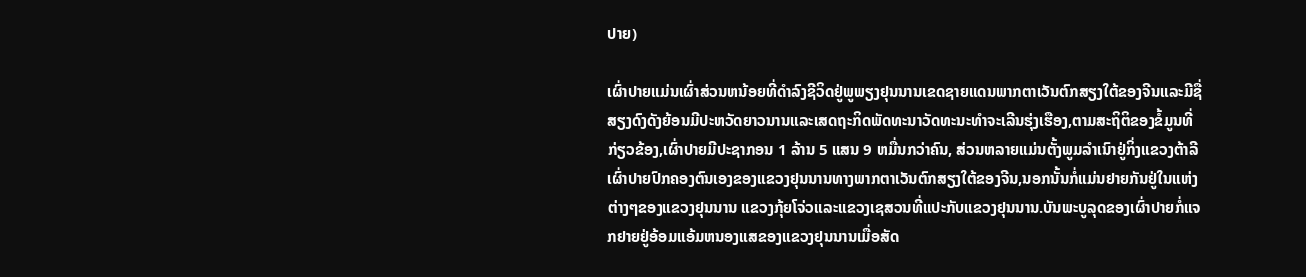ປາຍ)

ເຜົ່າປາຍແມ່ນເຜົ່າສ່ວນຫນ້ອຍທີ່ດຳລົງຊີວິດຢູ່ພູພຽງຢຸນນານເຂດຊາຍແດນພາກຕາເວັນຕົກສຽງໃຕ້ຂອງຈີນແລະມີຊື່ສຽງດົງດັງຍ້ອນມີປະຫວັດຍາວນານແລະເສດຖະກິດພັດທະນາວັດທະນະທຳຈະເລີນຮຸ່ງເຮືອງ,ຕາມສະຖິຕິຂອງຂໍ້ມູນທີ່ກ່ຽວຂ້ອງ,ເຜົ່າປາຍມີປະຊາກອນ 1 ລ້ານ 5 ແສນ 9 ຫມື່ນກວ່າຄົນ, ສ່ວນຫລາຍແມ່ນຕັ້ງພູມລຳເນົາຢູ່ກິ່ງແຂວງຕ້າລີເຜົ່າປາຍປົກຄອງຕົນເອງຂອງແຂວງຢຸນນານທາງພາກຕາເວັນຕົກສຽງໃຕ້ຂອງຈີນ,ນອກນັ້ນກໍ່ແມ່ນຢາຍກັນຢູ່ໃນແຫ່ງຕ່າງໆຂອງແຂວງຢຸນນານ ແຂວງກຸ້ຍໂຈ່ວແລະແຂວງເຊສວນທີ່ແປະກັບແຂວງຢຸນນານ.ບັນພະບູລຸດຂອງເຜົ່າປາຍກໍ່ແຈກຢາຍຢູ່ອ້ອມແອ້ມຫນອງແສຂອງແຂວງຢຸນນານເມື່ອສັດ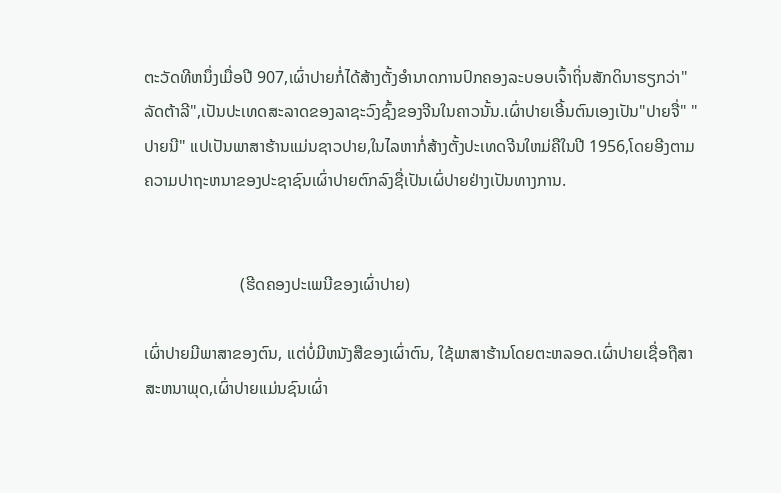ຕະວັດທີຫນຶ່ງເມື່ອປີ 907,ເຜົ່າປາຍກໍ່ໄດ້ສ້າງຕັ້ງອຳນາດການປົກຄອງລະບອບເຈົ້າຖິ່ນສັກດິນາຮຽກວ່າ"ລັດຕ້າລີ",ເປັນປະເທດສະລາດຂອງລາຊະວົງຊົ້ງຂອງຈີນໃນຄາວນັ້ນ.ເຜົ່າປາຍເອີ້ນຕົນເອງເປັນ"ປາຍຈື່" "ປາຍນີ" ແປເປັນພາສາຮ້ານແມ່ນຊາວປາຍ,ໃນໄລຫາກໍ່ສ້າງຕັ້ງປະເທດຈີນໃຫມ່ຄືໃນປີ 1956,ໂດຍອີງຕາມຄວາມປາຖະຫນາຂອງປະຊາຊົນເຜົ່າປາຍຕົກລົງຊື່ເປັນເຜົ່ປາຍຢ່າງເປັນທາງການ.


                       (ຮີດຄອງປະເພນີຂອງເຜົ່າປາຍ)

ເຜົ່າປາຍມີພາສາຂອງຕົນ, ແຕ່ບໍ່ມີຫນັງສືຂອງເຜົ່າຕົນ, ໃຊ້ພາສາຮ້ານໂດຍຕະຫລອດ.ເຜົ່າປາຍເຊື່ອຖືສາສະຫນາພຸດ,ເຜົ່າປາຍແມ່ນຊົນເຜົ່າ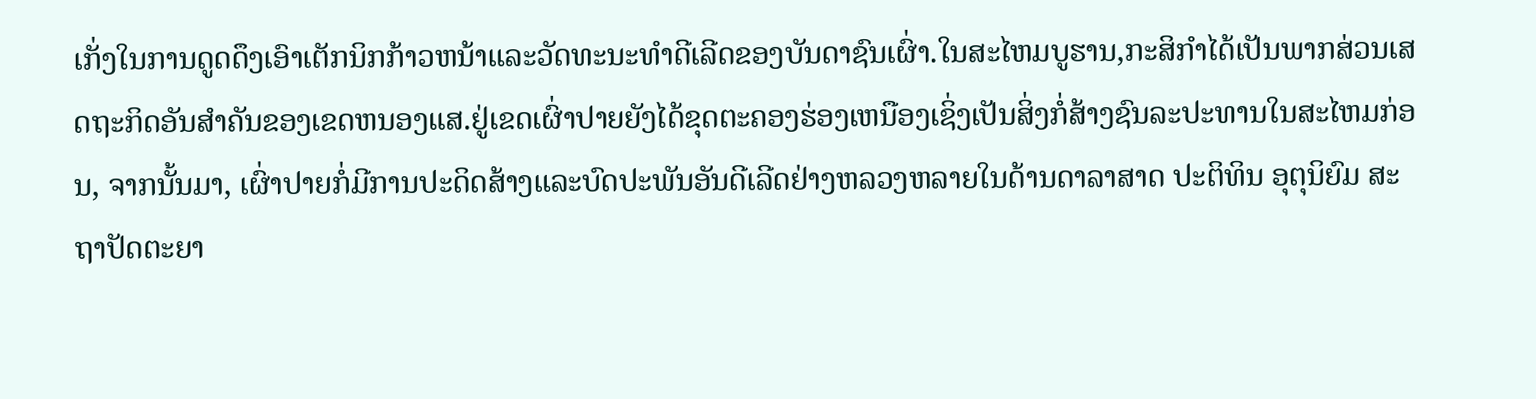ເກັ່ງໃນການດູດດຶງເອົາເຕັກນິກກ້າວຫນ້າແລະວັດທະນະທຳດີເລີດຂອງບັນດາຊົນເຜົ່າ.ໃນສະໄຫມບູຮານ,ກະສິກຳໄດ້ເປັນພາກສ່ວນເສດຖະກິດອັນສຳຄັນຂອງເຂດຫນອງແສ.ຢູ່ເຂດເຜົ່າປາຍຍັງໄດ້ຂຸດຕະຄອງຮ່ອງເຫນືອງເຊິ່ງເປັນສິ່ງກໍ່ສ້າງຊົນລະປະທານໃນສະໄຫມກ່ອນ, ຈາກນັ້ນມາ, ເຜົ່າປາຍກໍ່ມີການປະດິດສ້າງແລະບົດປະພັນອັນດີເລີດຢ່າງຫລວງຫລາຍໃນດ້ານດາລາສາດ ປະຕິທິນ ອຸຕຸນິຍົມ ສະຖາປັດຕະຍາ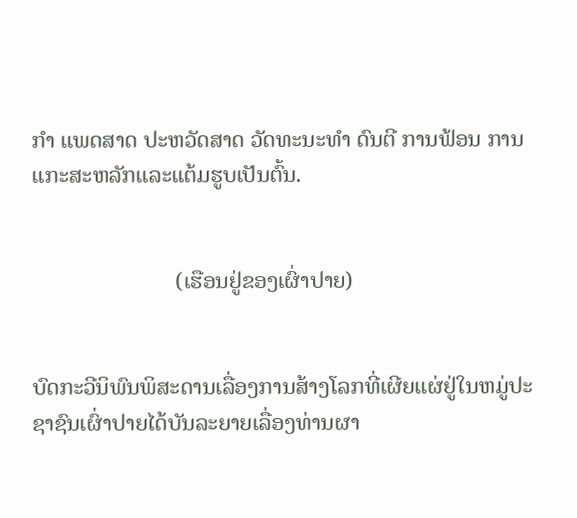ກຳ ແພດສາດ ປະຫວັດສາດ ວັດທະນະທຳ ດົນຕີ ການຟ້ອນ ການແກະສະຫລັກແລະແຕ້ມຮູບເປັນຕົ້ນ.


                         (ເຮືອນຢູ່ຂອງເຜົ່າປາຍ)


ບົດກະວີນິພົນພິສະດານເລື່ອງການສ້າງໂລກທີ່ເຜີຍແຜ່ຢູ່ໃນຫມູ່ປະຊາຊົນເຜົ່າປາຍໄດ້ບັນລະຍາຍເລື່ອງທ່ານຜາ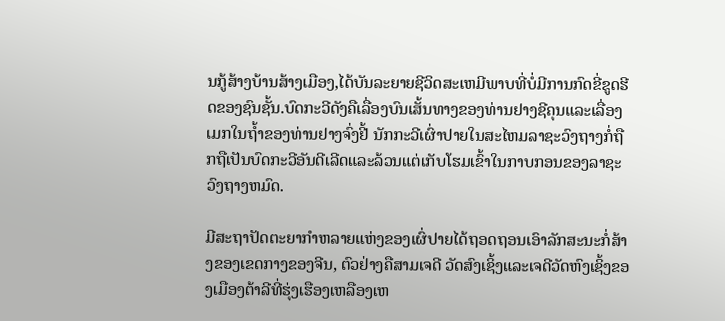ນກູ້ສ້າງບ້ານສ້າງເມືອງ,ໄດ້ບັນລະຍາຍຊີວິດສະເຫມີພາບທີ່ບໍ່ມີການກົດຂີ່ຂູດຮີດຂອງຊົນຊັ້ນ.ບົດກະວີດັງຄືເລື່ອງບົນເສັ້ນທາງຂອງທ່ານຢາງຊີຄຸນແລະເລື່ອງເມກໃນຖ້ຳຂອງທ່ານຢາງຈົ່ງຢີ້ ນັກກະວີເຜົ່າປາຍໃນສະໄຫມລາຊະວົງຖາງກໍ່ຖືກຖືເປັນບົດກະວີອັນດີເລີດແລະລ້ວນແຕ່ເກັບໂຮມເຂົ້າໃນກາບກອນຂອງລາຊະວົງຖາງຫມົດ.

ມີສະຖາປັດຕະຍາກຳຫລາຍແຫ່ງຂອງເຜົ່ປາຍໄດ້ຖອດຖອນເອົາລັກສະນະກໍ່ສ້າງຂອງເຂດກາງຂອງຈີນ, ຕົວຢ່າງຄືສາມເຈດີ ວັດສົງເຊິ້ງແລະເຈດີວັດຫົງເຊິ້ງຂອງເມືອງຕ້າລີທີ່ຮຸ່ງເຮືອງເຫລືອງເຫ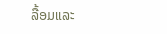ລື້ອມແລະ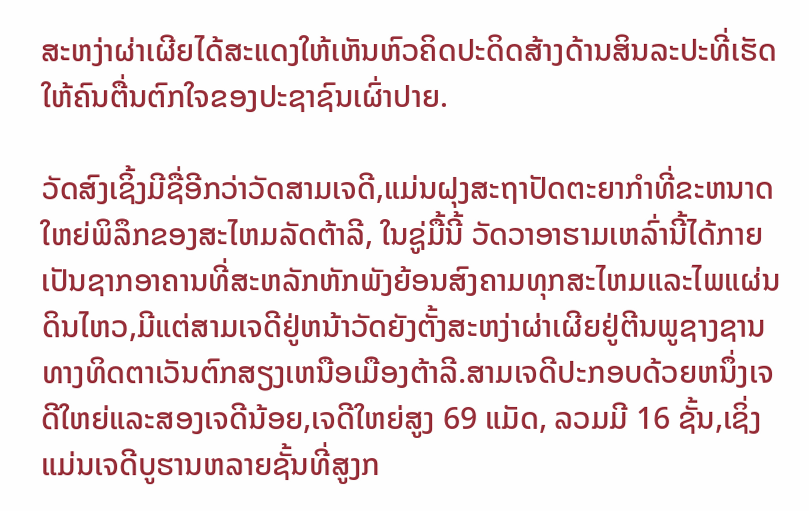ສະຫງ່າຜ່າເຜີຍໄດ້ສະແດງໃຫ້ເຫັນຫົວຄິດປະດິດສ້າງດ້ານສິນລະປະທີ່ເຮັດໃຫ້ຄົນຕື່ນຕົກໃຈຂອງປະຊາຊົນເຜົ່າປາຍ.

ວັດສົງເຊິ້ງມີຊື່ອີກວ່າວັດສາມເຈດີ,ແມ່ນຝຸງສະຖາປັດຕະຍາກຳທີ່ຂະຫນາດໃຫຍ່ພິລຶກຂອງສະໄຫມລັດຕ້າລີ, ໃນຊູ່ມື້ນີ້ ວັດວາອາຮາມເຫລົ່ານີ້ໄດ້ກາຍເປັນຊາກອາຄານທີ່ສະຫລັກຫັກພັງຍ້ອນສົງຄາມທຸກສະໄຫມແລະໄພແຜ່ນດິນໄຫວ,ມີແຕ່ສາມເຈດີຢູ່ຫນ້າວັດຍັງຕັ້ງສະຫງ່າຜ່າເຜີຍຢູ່ຕີນພູຊາງຊານທາງທິດຕາເວັນຕົກສຽງເຫນືອເມືອງຕ້າລີ.ສາມເຈດີປະກອບດ້ວຍຫນຶ່ງເຈດີໃຫຍ່ແລະສອງເຈດີນ້ອຍ,ເຈດີໃຫຍ່ສູງ 69 ແມັດ, ລວມມີ 16 ຊັ້ນ,ເຊິ່ງແມ່ນເຈດີບູຮານຫລາຍຊັ້ນທີ່ສູງກ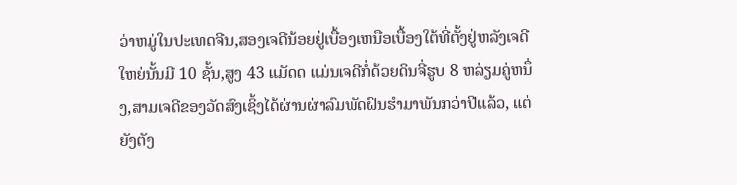ວ່າຫມູ່ໃນປະເທດຈີນ,ສອງເຈດີນ້ອຍຢູ່ເບື້ອງເຫນືອເບື້ອງໃຕ້ທີ່ຕັ້ງຢູ່ຫລັງເຈດີໃຫຍ່ນັ້ນມີ 10 ຊັ້ນ,ສູງ 43 ແມັດດ ແມ່ນເຈດີກໍ່ດ້ວຍດິນຈີ່ຮູບ 8 ຫລ່ຽມຄູ່ຫນຶ່ງ,ສາມເຈດີຂອງວັດສົງເຊິ້ງໄດ້ຜ່ານຜ່າລົມພັດຝົນຮຳມາພັນກວ່າປີແລ້ວ, ແຕ່ຍັງຕັງ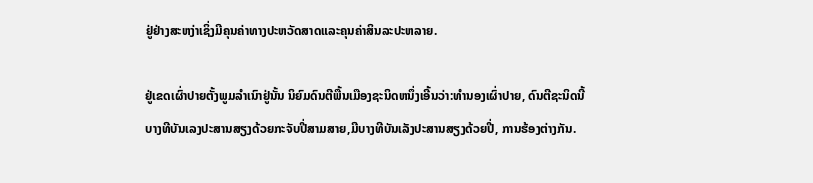ຢູ່ຢ່າງສະຫງ່າເຊິ່ງມີຄຸນຄ່າທາງປະຫວັດສາດແລະຄຸນຄ່າສິນລະປະຫລາຍ.

ຢູ່ເຂດເຜົ່າປາຍຕັ້ງພູມລຳເນົາຢູ່ນັ້ນ ນິຍົມດົນຕີພື້ນເມືອງຊະນິດຫນຶ່ງເອີ້ນວ່າ:ທຳນອງເຜົ່າປາຍ, ດົນຕີຊະນິດນີ້ບາງທີບັນເລງປະສານສຽງດ້ວຍກະຈັບປີ່ສາມສາຍ,ມີບາງທີບັນເລັງປະສານສຽງດ້ວຍປີ່, ການຮ້ອງຕ່າງກັນ.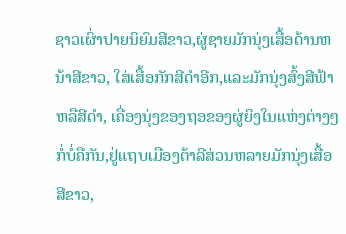ຊາວເຜົ່າປາຍນິຍົມສີຂາວ,ຜູ່ຊາຍມັກນຸ່ງເສື້ອດ້ານຫນ້າສີຂາວ, ໃສ່ເສື້ອກັກສີດຳອີກ,ແລະມັກນຸ່ງສົ້ງສີຟ້າຫລືສີດຳ, ເຄື່ອງນຸ່ງຂອງຖອຂອງຜູ່ຍິງໃນແຫ່ງຕ່າງໆກໍ່ບໍ່ຄືກັນ,ຢູ່ແຖບເມືອງຕ້າລີສ່ວນຫລາຍມັກນຸ່ງເສື້ອສີຂາວ,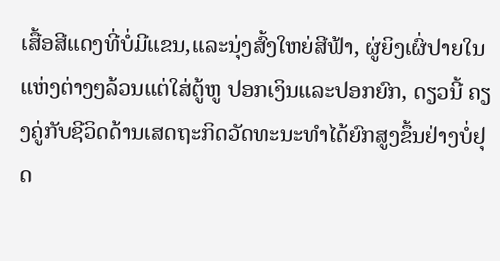ເສື້ອສີແດງທີ່ບໍ່ມີແຂນ,ແລະນຸ່ງສົ້ງໃຫຍ່ສີຟ້າ, ຜູ່ຍິງເຜົ່ປາຍໃນແຫ່ງຕ່າງໆລ້ວນແຕ່ໃສ່ຕູ້ຫູ ປອກເງິນແລະປອກຍົກ, ດຽວນີ້ ຄຽງຄູ່ກັບຊີວິດດ້ານເສດຖະກິດວັດທະນະທຳໄດ້ຍົກສູງຂຶ້ນຢ່າງບໍ່ຢຸດ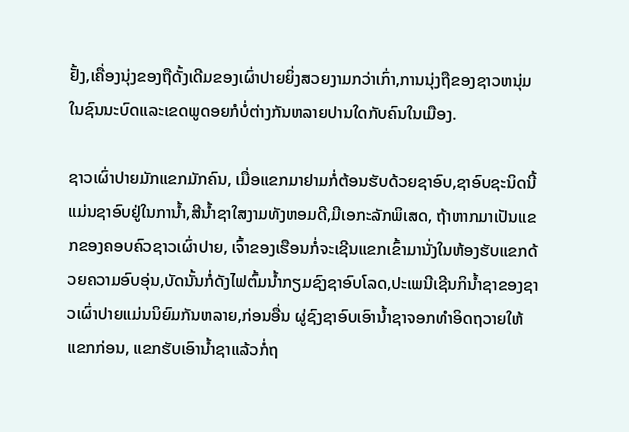ຢັ້ງ,ເຄື່ອງນຸ່ງຂອງຖືດັ້ງເດີມຂອງເຜົ່າປາຍຍິ່ງສວຍງາມກວ່າເກົ່າ,ການນຸ່ງຖືຂອງຊາວຫນຸ່ມໃນຊົນນະບົດແລະເຂດພູດອຍກໍບໍ່ຕ່າງກັນຫລາຍປານໃດກັບຄົນໃນເມືອງ.

ຊາວເຜົ່າປາຍມັກແຂກມັກຄົນ, ເມື່ອແຂກມາຢາມກໍ່ຕ້ອນຮັບດ້ວຍຊາອົບ,ຊາອົບຊະນິດນີ້ແມ່ນຊາອົບຢູ່ໃນການ້ຳ,ສີນ້ຳຊາໃສງາມທັງຫອມດີ,ມີເອກະລັກພິເສດ, ຖ້າຫາກມາເປັນແຂກຂອງຄອບຄົວຊາວເຜົ່າປາຍ, ເຈົ້າຂອງເຮືອນກໍ່ຈະເຊີນແຂກເຂົ້າມານັ່ງໃນຫ້ອງຮັບແຂກດ້ວຍຄວາມອົບອຸ່ນ,ບັດນັ້ນກໍ່ດັງໄຟຕົ້ມນ້ຳກຽມຊົງຊາອົບໂລດ,ປະເພນີເຊີນກິນ້ຳຊາຂອງຊາວເຜົ່າປາຍແມ່ນນິຍົມກັນຫລາຍ,ກ່ອນອື່ນ ຜູ່ຊົງຊາອົບເອົານ້ຳຊາຈອກທຳອິດຖວາຍໃຫ້ແຂກກ່ອນ, ແຂກຮັບເອົານ້ຳຊາແລ້ວກໍ່ຖ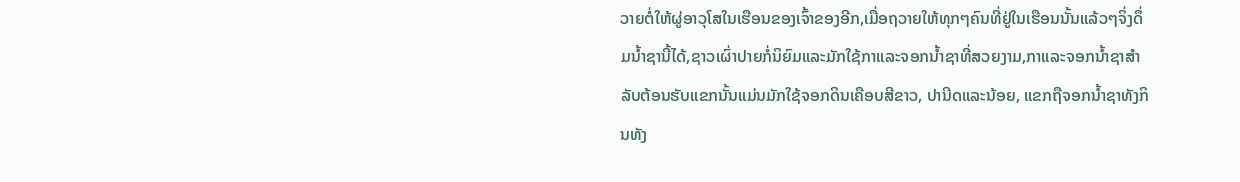ວາຍຕໍ່ໃຫ້ຜູ່ອາວຸໂສໃນເຮືອນຂອງເຈົ້າຂອງອີກ,ເມື່ອຖວາຍໃຫ້ທຸກໆຄົນທີ່ຢູ່ໃນເຮືອນນັ້ນແລ້ວໆຈິ່ງດຶ່ມນ້ຳຊານີ້ໄດ້,ຊາວເຜົ່າປາຍກໍ່ນິຍົມແລະມັກໃຊ້ກາແລະຈອກນ້ຳຊາທີ່ສວຍງາມ,ກາແລະຈອກນ້ຳຊາສຳລັບຕ້ອນຮັບແຂກນັ້ນແມ່ນມັກໃຊ້ຈອກດິນເຄືອບສີຂາວ, ປານີດແລະນ້ອຍ, ແຂກຖືຈອກນ້ຳຊາທັງກິນທັງ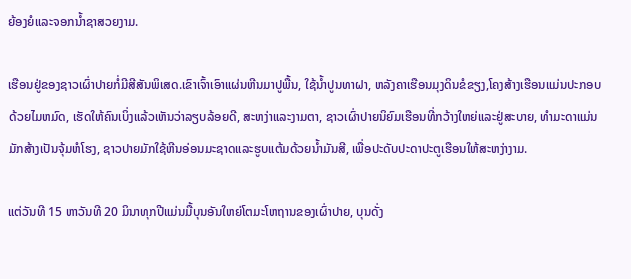ຍ້ອງຍໍແລະຈອກນ້ຳຊາສວຍງາມ.

ເຮືອນຢູ່ຂອງຊາວເຜົ່າປາຍກໍ່ມີສີສັນພິເສດ.ເຂົາເຈົ້າເອົາແຜ່ນຫີນມາປູພື້ນ, ໃຊ້ນ້ຳປູນທາຝາ, ຫລັງຄາເຮືອນມຸງດິນຂໍຂຽງ,ໂຄງສ້າງເຮືອນແມ່ນປະກອບດ້ວຍໄມຫມົດ, ເຮັດໃຫ້ຄົນເບິ່ງແລ້ວເຫັນວ່າລຽບລ້ອຍດີ, ສະຫງ່າແລະງາມຕາ, ຊາວເຜົ່າປາຍນິຍົມເຮືອນທີ່ກວ້າງໃຫຍ່ແລະຢູ່ສະບາຍ, ທຳມະດາແມ່ນມັກສ້າງເປັນຈຸ້ມຫໍໂຮງ, ຊາວປາຍມັກໃຊ້ຫີນອ່ອນມະຊາດແລະຮູບແຕ້ມດ້ວຍນ້ຳມັນສີ, ເພື່ອປະດັບປະດາປະຕູເຮືອນໃຫ້ສະຫງ່າງາມ.

ແຕ່ວັນທີ 15 ຫາວັນທີ 20 ມິນາທຸກປີແມ່ນມື້ບຸນອັນໃຫຍ່ໂຕມະໂຫຖານຂອງເຜົ່າປາຍ, ບຸນດັ່ງ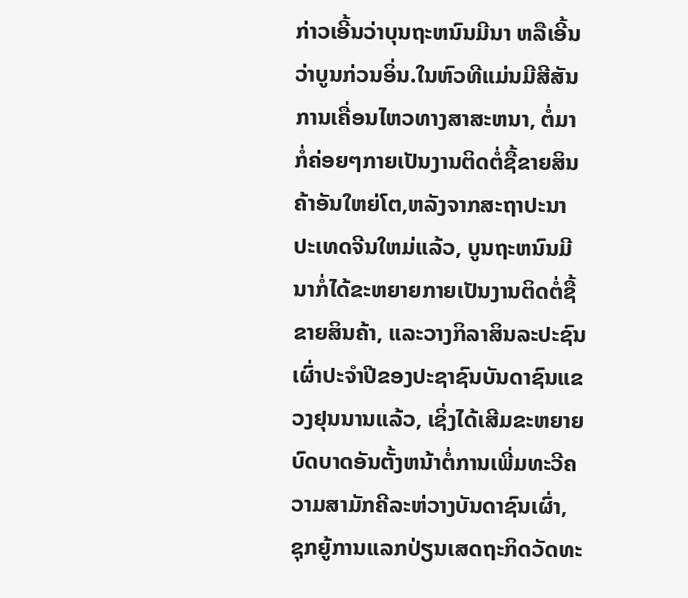ກ່າວເອີ້ນວ່າບຸນຖະຫນົນມີນາ ຫລືເອີ້ນວ່າບູນກ່ວນອິ່ນ.ໃນຫົວທີແມ່ນມີສີສັນການເຄື່ອນໄຫວທາງສາສະຫນາ, ຕໍ່ມາກໍ່ຄ່ອຍໆກາຍເປັນງານຕິດຕໍ່ຊື້ຂາຍສິນຄ້າອັນໃຫຍ່ໂຕ,ຫລັງຈາກສະຖາປະນາປະເທດຈີນໃຫມ່ແລ້ວ, ບູນຖະຫນົນມີນາກໍ່ໄດ້ຂະຫຍາຍກາຍເປັນງານຕິດຕໍ່ຊື້ຂາຍສິນຄ້າ, ແລະວາງກິລາສິນລະປະຊົນເຜົ່າປະຈຳປີຂອງປະຊາຊົນບັນດາຊົນແຂວງຢຸນນານແລ້ວ, ເຊິ່ງໄດ້ເສີມຂະຫຍາຍບົດບາດອັນຕັ້ງຫນ້າຕໍ່ການເພີ່ມທະວີຄວາມສາມັກຄີລະຫ່ວາງບັນດາຊົນເຜົ່າ, ຊຸກຍູ້ການແລກປ່ຽນເສດຖະກິດວັດທະ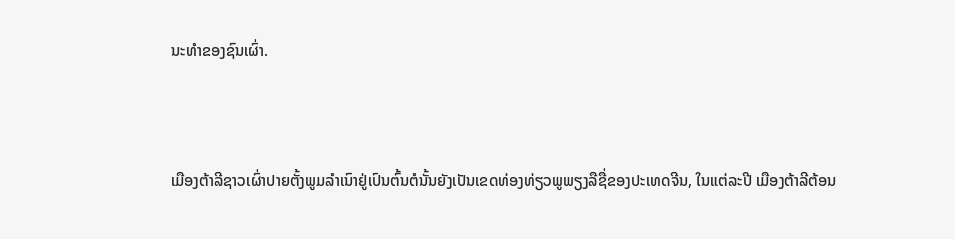ນະທຳຂອງຊົນເຜົ່າ.



ເມືອງຕ້າລີຊາວເຜົ່າປາຍຕັ້ງພູມລຳເນົາຢູ່ເປົນຕົ້ນຕໍນັ້ນຍັງເປັນເຂດທ່ອງທ່ຽວພູພຽງລືຊື່ຂອງປະເທດຈີນ, ໃນແຕ່ລະປີ ເມືອງຕ້າລີຕ້ອນ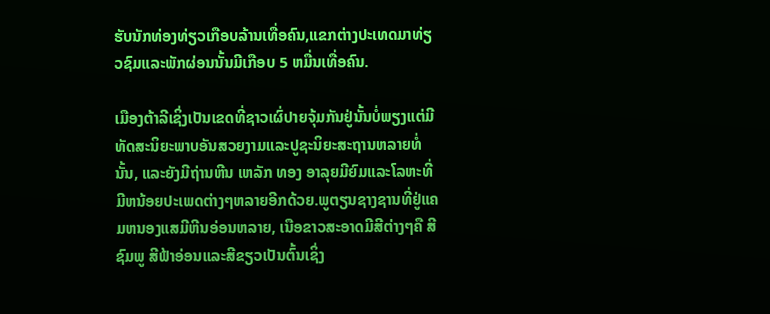ຮັບນັກທ່ອງທ່ຽວເກືອບລ້ານເທື່ອຄົນ,ແຂກຕ່າງປະເທດມາທ່ຽວຊົມແລະພັກຜ່ອນນັ້ນມີເກືອບ 5 ຫມື່ນເທື່ອຄົນ.

ເມືອງຕ້າລີເຊິ່ງເປັນເຂດທີ່ຊາວເຜົ່ປາຍຈຸ້ມກັນຢູ່ນັ້ນບໍ່ພຽງແຕ່ມີທັດສະນິຍະພາບອັນສວຍງາມແລະປູຊະນິຍະສະຖານຫລາຍທໍ່ນັ້ນ, ແລະຍັງມີຖ່ານຫີນ ເຫລັກ ທອງ ອາລຸຍມີຍົມແລະໂລຫະທີ່ມີຫນ້ອຍປະເພດຕ່າງໆຫລາຍອີກດ້ວຍ.ພູຕຽນຊາງຊານທີ່ຢູ່ແຄມຫນອງແສມີຫີນອ່ອນຫລາຍ, ເນືອຂາວສະອາດມີສີຕ່າງໆຄື ສີຊົມພູ ສີຟ້າອ່ອນແລະສີຂຽວເປັນຕົ້ນເຊິ່ງ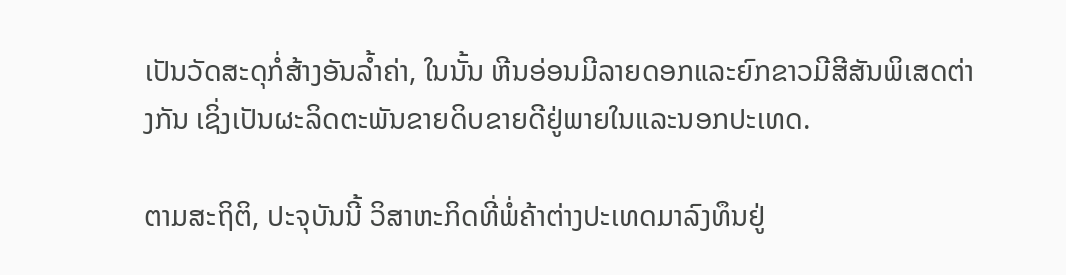ເປັນວັດສະດຸກໍ່ສ້າງອັນລ້ຳຄ່າ, ໃນນັ້ນ ຫີນອ່ອນມີລາຍດອກແລະຍົກຂາວມີສີສັນພິເສດຕ່າງກັນ ເຊິ່ງເປັນຜະລິດຕະພັນຂາຍດິບຂາຍດີຢູ່ພາຍໃນແລະນອກປະເທດ.

ຕາມສະຖິຕິ, ປະຈຸບັນນີ້ ວິສາຫະກິດທີ່ພໍ່ຄ້າຕ່າງປະເທດມາລົງທຶນຢູ່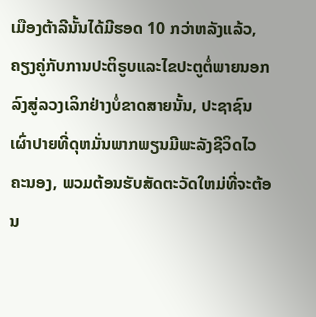ເມືອງຕ້າລີນັ້ນໄດ້ມີຮອດ 10 ກວ່າຫລັງແລ້ວ, ຄຽງຄູ່ກັບການປະຕິຣູບແລະໄຂປະຕູຕໍ່ພາຍນອກລົງສູ່ລວງເລິກຢ່າງບໍ່ຂາດສາຍນັ້ນ, ປະຊາຊົນເຜົ່າປາຍທີ່ດຸຫມັ່ນພາກພຽນມີພະລັງຊີວິດໄວຄະນອງ, ພວມຕ້ອນຮັບສັດຕະວັດໃຫມ່ທີ່ຈະຕ້ອນ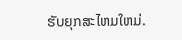ຮັບຍຸກສະໄຫມໃຫມ່.